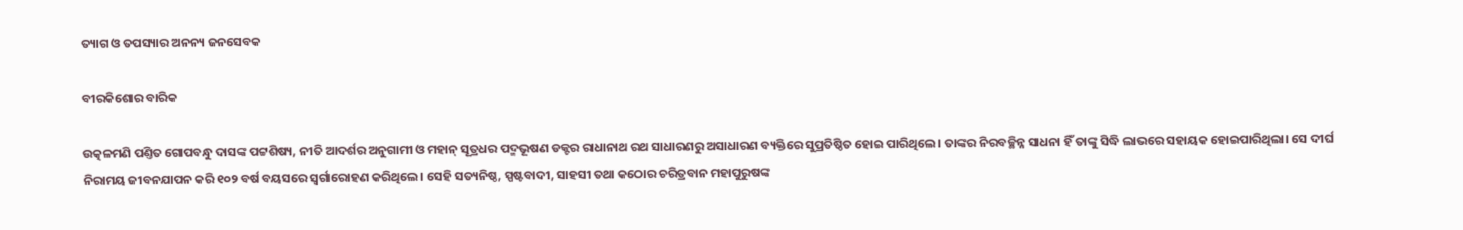ତ୍ୟାଗ ଓ ତପସ୍ୟାର ଅନନ୍ୟ ଜନସେବକ

ବୀରକିଶୋର ବାରିକ

ଉତ୍କଳମଣି ପଣ୍ତିତ ଗୋପବନ୍ଧୁ ଦାସଙ୍କ ପଟ୍ଟଶିଷ୍ୟ, ନୀତି ଆଦର୍ଶର ଅନୁଗାମୀ ଓ ମହାନ୍‌ ସୂତ୍ରଧର ପଦ୍ମଭୂଷଣ ଡକ୍ଟର ରାଧାନାଥ ରଥ ସାଧାରଣରୁ ଅସାଧାରଣ ବ୍ୟକ୍ତିରେ ସୁପ୍ରତିଷ୍ଠିତ ହୋଇ ପାରିଥିଲେ। ତାଙ୍କର ନିରବଚ୍ଛିନ୍ନ ସାଧନା ହିଁ ତାଙ୍କୁ ସିଦ୍ଧି ଲାଭରେ ସହାୟକ ହୋଇପାରିଥିଲା। ସେ ଦୀର୍ଘ ନିରାମୟ ଜୀବନଯାପନ କରି ୧୦୨ ବର୍ଷ ବୟସରେ ସ୍ବର୍ଗାରୋହଣ କରିଥିଲେ। ସେହି ସତ୍ୟନିଷ୍ଠ, ସ୍ପଷ୍ଟବାଦୀ, ସାହସୀ ତଥା କଠୋର ଚରିତ୍ରବାନ ମହାପୁରୁଷଙ୍କ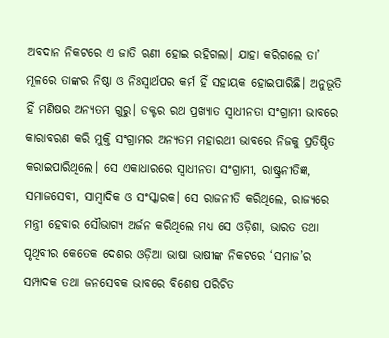ଅବଦାନ ନିକଟରେ ଏ ଜାତି ଋଣୀ ହୋଇ ରହିଗଲା। ଯାହା କରିଗଲେ ତା’ ମୂଳରେ ତାଙ୍କର ନିଷ୍ଠା ଓ ନିଃସ୍ବାର୍ଥପର କର୍ମ ହିଁ ସହାୟକ ହୋଇପାରିଛି। ଅନୁଭୂତି ହିଁ ମଣିଷର ଅନ୍ୟତମ ଗୁରୁ। ଡକ୍ଟର ରଥ ପ୍ରଖ୍ୟାତ ସ୍ବାଧୀନତା ସଂଗ୍ରାମୀ ଭାବରେ କାରାବରଣ କରି ମୁକ୍ତି ସଂଗ୍ରାମର ଅନ୍ୟତମ ମହାରଥୀ ଭାବରେ ନିଜକୁ ପ୍ରତିଷ୍ଠିତ କରାଇପାରିଥିଲେ। ସେ ଏକାଧାରରେ ସ୍ବାଧୀନତା ସଂଗ୍ରାମୀ, ରାଷ୍ଟ୍ରନୀତିଜ୍ଞ, ସମାଜସେବୀ, ସାମ୍ବାଦିକ ଓ ସଂସ୍କାରକ। ସେ ରାଜନୀତି କରିଥିଲେ, ରାଜ୍ୟରେ ମନ୍ତ୍ରୀ ହେବାର ସୌଭାଗ୍ୟ ଅର୍ଜନ କରିଥିଲେ ମଧ୍ୟ ସେ ଓଡ଼ିଶା, ଭାରତ ତଥା ପୃଥିବୀର କେତେକ ଦେଶର ଓଡ଼ିଆ ଭାଷା ଭାଷୀଙ୍କ ନିକଟରେ ‘ସମାଜ’ର ସମ୍ପାଦକ ତଥା ଜନସେବକ ଭାବରେ ବିଶେଷ ପରିଚିତ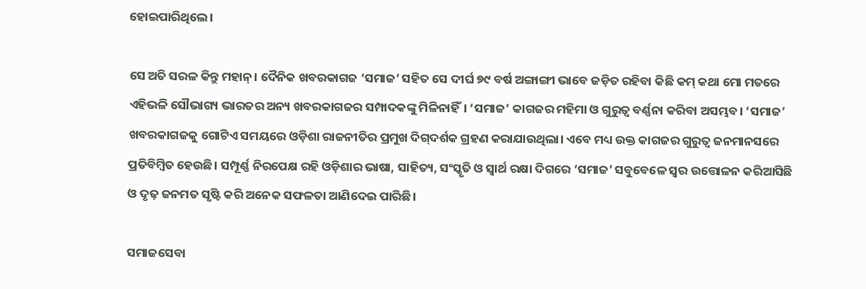ହୋଇପାରିଥିଲେ।

ସେ ଅତି ସରଳ କିନ୍ତୁ ମହାନ୍‌। ଦୈନିକ ଖବରକାଗଜ ‘ସମାଜ’ ସହିତ ସେ ଦୀର୍ଘ ୭୯ ବର୍ଷ ଅଙ୍ଗାଙ୍ଗୀ ଭାବେ ଜଡ଼ିତ ରହିବା କିଛି କମ୍‌ କଥା ମୋ ମତରେ ଏହିଭଳି ସୌଭାଗ୍ୟ ଭାରତର ଅନ୍ୟ ଖବରକାଗଜର ସମ୍ପାଦକଙ୍କୁ ମିଳିନାହିଁ। ‘ସମାଜ’ କାଗଜର ମହିମା ଓ ଗୁରୁତ୍ବ ବର୍ଣ୍ଣନା କରିବା ଅସମ୍ଭବ। ‘ସମାଜ’ ଖବରକାଗଜକୁ ଗୋଟିଏ ସମୟରେ ଓଡ଼ିଶା ରାଜନୀତିର ପ୍ରମୁଖ ଦିଗ୍‌ଦର୍ଶକ ଗ୍ରହଣ କରାଯାଉଥିଲା। ଏବେ ମଧ୍ୟ ଉକ୍ତ କାଗଜର ଗୁରୁତ୍ବ ଜନମାନସରେ ପ୍ରତିବିମ୍ବିତ ହେଉଛି। ସମ୍ପୂର୍ଣ୍ଣ ନିରପେକ୍ଷ ରହି ଓଡ଼ିଶାର ଭାଷା, ସାହିତ୍ୟ, ସଂସ୍କୃତି ଓ ସ୍ବାର୍ଥ ରକ୍ଷା ଦିଗରେ ‘ସମାଜ’ ସବୁବେଳେ ସ୍ବର ଉତ୍ତୋଳନ କରିଆସିଛି ଓ ଦୃଢ଼ ଜନମତ ସୃଷ୍ଟି କରି ଅନେକ ସଫଳତା ଆଣିଦେଇ ପାରିଛି।

ସମାଜସେବା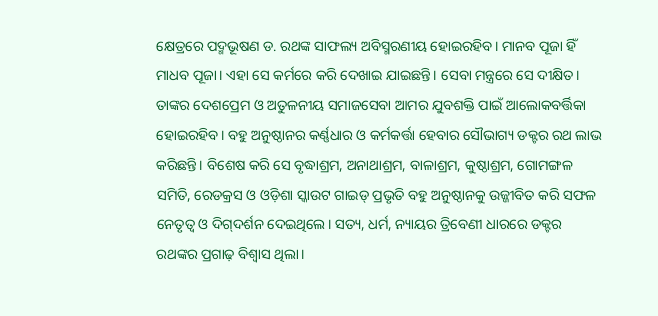କ୍ଷେତ୍ରରେ ପଦ୍ମଭୂଷଣ ଡ. ରଥଙ୍କ ସାଫଲ୍ୟ ଅବିସ୍ମରଣୀୟ ହୋଇରହିବ। ମାନବ ପୂଜା ହିଁ ମାଧବ ପୂଜା। ଏହା ସେ କର୍ମରେ କରି ଦେଖାଇ ଯାଇଛନ୍ତି। ସେବା ମନ୍ତ୍ରରେ ସେ ଦୀକ୍ଷିତ। ତାଙ୍କର ଦେଶପ୍ରେମ ଓ ଅତୁଳନୀୟ ସମାଜସେବା ଆମର ଯୁବଶକ୍ତି ପାଇଁ ଆଲୋକବର୍ତ୍ତିକା ହୋଇରହିବ। ବହୁ ଅନୁଷ୍ଠାନର କର୍ଣ୍ଣଧାର ଓ କର୍ମକର୍ତ୍ତା ହେବାର ସୌଭାଗ୍ୟ ଡକ୍ଟର ରଥ ଲାଭ କରିଛନ୍ତି। ବିଶେଷ କରି ସେ ବୃଦ୍ଧାଶ୍ରମ, ଅନାଥାଶ୍ରମ, ବାଳାଶ୍ରମ, କୁଷ୍ଠାଶ୍ରମ, ଗୋମଙ୍ଗଳ ସମିତି, ରେଡକ୍ରସ ଓ ଓଡ଼ିଶା ସ୍କାଉଟ ଗାଇଡ୍‌ ପ୍ରଭୃତି ବହୁ ଅନୁଷ୍ଠାନକୁ ଉଜ୍ଜୀବିତ କରି ସଫଳ ନେତୃତ୍ବ ଓ ଦିଗ୍‌ଦର୍ଶନ ଦେଇଥିଲେ। ସତ୍ୟ, ଧର୍ମ, ନ୍ୟାୟର ତ୍ରିବେଣୀ ଧାରରେ ଡକ୍ଟର ରଥଙ୍କର ପ୍ରଗାଢ଼ ବିଶ୍ବାସ ଥିଲା।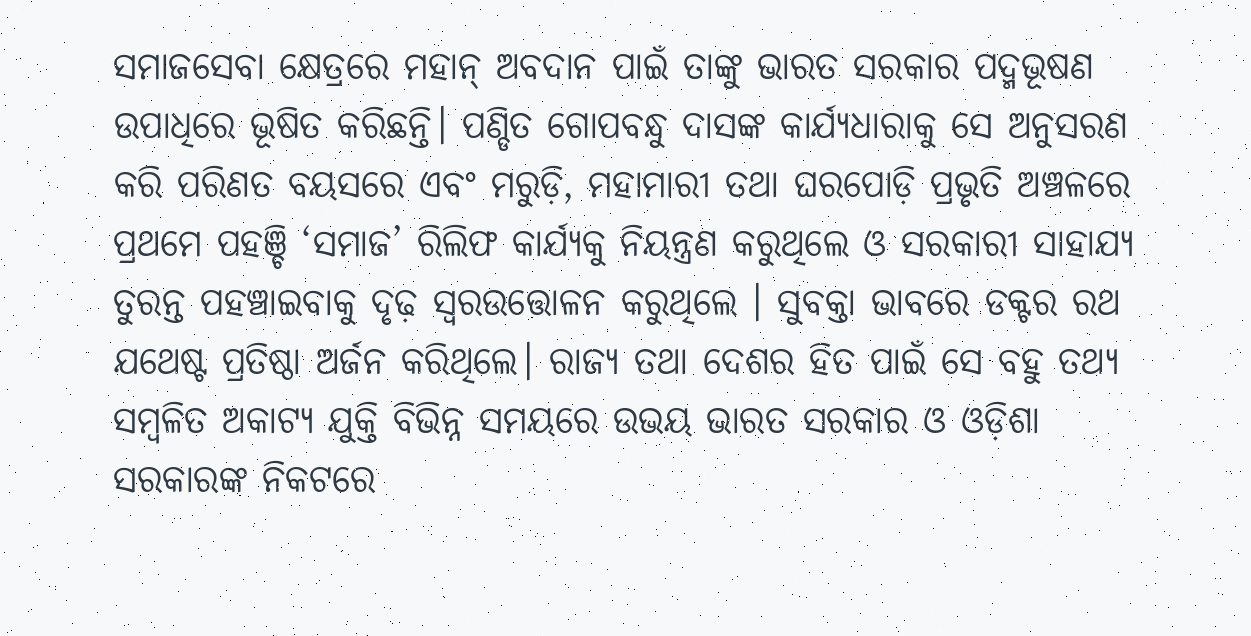ସମାଜସେବା କ୍ଷେତ୍ରରେ ମହାନ୍‌ ଅବଦାନ ପାଇଁ ତାଙ୍କୁ ଭାରତ ସରକାର ପଦ୍ମଭୂଷଣ ଉପାଧିରେ ଭୂଷିତ କରିଛନ୍ତି। ପଣ୍ଡିତ ଗୋପବନ୍ଧୁ ଦାସଙ୍କ କାର୍ଯ୍ୟଧାରାକୁ ସେ ଅନୁସରଣ କରି ପରିଣତ ବୟସରେ ଏବଂ ମରୁଡ଼ି, ମହାମାରୀ ତଥା ଘରପୋଡ଼ି ପ୍ରଭୃତି ଅଞ୍ଚଳରେ ପ୍ରଥମେ ପହଞ୍ଚି ‘ସମାଜ’ ରିଲିଫ କାର୍ଯ୍ୟକୁ ନିୟନ୍ତ୍ରଣ କରୁଥିଲେ ଓ ସରକାରୀ ସାହାଯ୍ୟ ତୁରନ୍ତ ପହଞ୍ଚାଇବାକୁ ଦୃଢ଼ ସ୍ବରଉତ୍ତୋଳନ କରୁଥିଲେ । ସୁବକ୍ତା ଭାବରେ ଡକ୍ଟର ରଥ ଯଥେଷ୍ଟ ପ୍ରତିଷ୍ଠା ଅର୍ଜନ କରିଥିଲେ। ରାଜ୍ୟ ତଥା ଦେଶର ହିତ ପାଇଁ ସେ ବହୁ ତଥ୍ୟ ସମ୍ବଳିତ ଅକାଟ୍ୟ ଯୁକ୍ତି ବିଭିନ୍ନ ସମୟରେ ଉଭୟ ଭାରତ ସରକାର ଓ ଓଡ଼ିଶା ସରକାରଙ୍କ ନିକଟରେ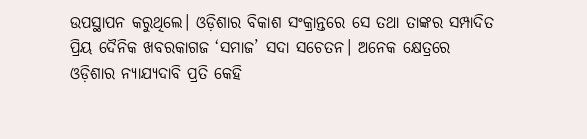ଉପସ୍ଥାପନ କରୁଥିଲେ। ଓଡ଼ିଶାର ବିକାଶ ସଂକ୍ରାନ୍ତରେ ସେ ତଥା ତାଙ୍କର ସମ୍ପାଦିତ ପ୍ରିୟ ଦୈନିକ ଖବରକାଗଜ ‘ସମାଜ’ ସଦା ସଚେତନ। ଅନେକ କ୍ଷେତ୍ରରେ ଓଡ଼ିଶାର ନ୍ୟାଯ୍ୟଦାବି ପ୍ରତି କେହି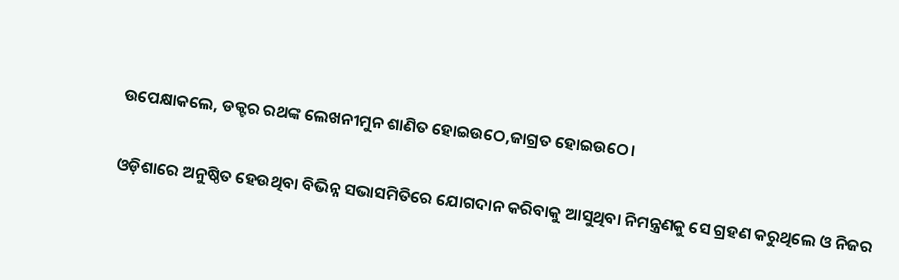ଉପେକ୍ଷାକଲେ, ଡକ୍ଟର ରଥଙ୍କ ଲେଖନୀମୁନ ଶାଣିତ ହୋଇଉଠେ,ଜାଗ୍ରତ ହୋଇଉଠେ।

ଓଡ଼ିଶାରେ ଅନୁଷ୍ଠିତ ହେଉଥିବା ବିଭିନ୍ନ ସଭାସମିତିରେ ଯୋଗଦାନ କରିବାକୁ ଆସୁଥିବା ନିମନ୍ତ୍ରଣକୁ ସେ ଗ୍ରହଣ କରୁଥିଲେ ଓ ନିଜର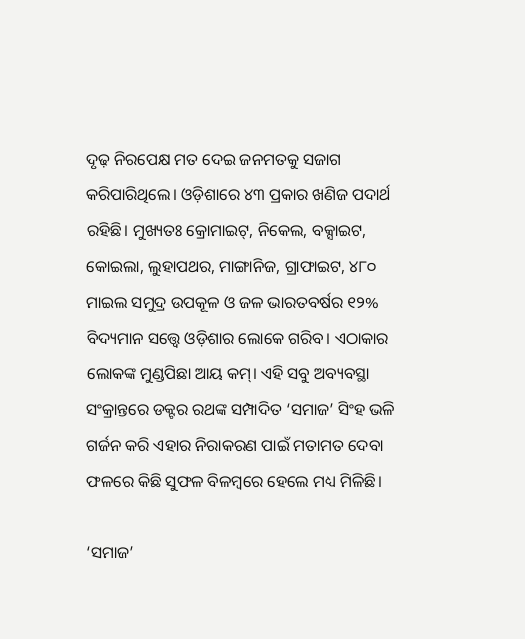ଦୃଢ଼ ନିରପେକ୍ଷ ମତ ଦେଇ ଜନମତକୁ ସଜାଗ କରିପାରିଥିଲେ। ଓଡ଼ିଶାରେ ୪୩ ପ୍ରକାର ଖଣିଜ ପଦାର୍ଥ ରହିଛି। ମୁଖ୍ୟତଃ କ୍ରୋମାଇଟ୍‌, ନିକେଲ, ବକ୍ସାଇଟ, କୋଇଲା, ଲୁହାପଥର, ମାଙ୍ଗାନିଜ, ଗ୍ରାଫାଇଟ, ୪୮୦ ମାଇଲ ସମୁଦ୍ର ଉପକୂଳ ଓ ଜଳ ଭାରତବର୍ଷର ୧୨% ବିଦ୍ୟମାନ ସତ୍ତ୍ବେ ଓଡ଼ିଶାର ଲୋକେ ଗରିବ। ଏଠାକାର ଲୋକଙ୍କ ମୁଣ୍ଡପିଛା ଆୟ କମ୍‌। ଏହି ସବୁ ଅବ୍ୟବସ୍ଥା ସଂକ୍ରାନ୍ତରେ ଡକ୍ଟର ରଥଙ୍କ ସମ୍ପାଦିତ ‘ସମାଜ’ ସିଂହ ଭଳି ଗର୍ଜନ କରି ଏହାର ନିରାକରଣ ପାଇଁ ମତାମତ ଦେବା ଫଳରେ କିଛି ସୁଫଳ ବିଳମ୍ବରେ ହେଲେ ମଧ୍ୟ ମିଳିଛି।

‘ସମାଜ’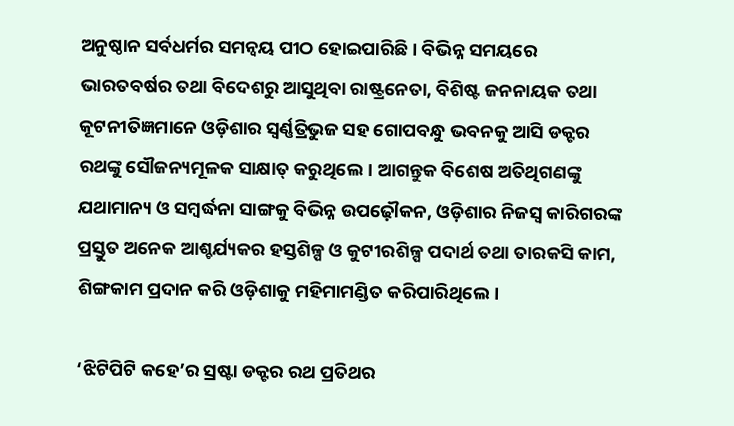ଅନୁଷ୍ଠାନ ସର୍ବଧର୍ମର ସମନ୍ବୟ ପୀଠ ହୋଇପାରିଛି। ବିଭିନ୍ନ ସମୟରେ ଭାରତବର୍ଷର ତଥା ବିଦେଶରୁ ଆସୁଥିବା ରାଷ୍ଟ୍ରନେତା, ବିଶିଷ୍ଟ ଜନନାୟକ ତଥା କୂଟନୀତିଜ୍ଞମାନେ ଓଡ଼ିଶାର ସ୍ବର୍ଣ୍ଣତ୍ରିଭୁଜ ସହ ଗୋପବନ୍ଧୁ ଭବନକୁ ଆସି ଡକ୍ଟର ରଥଙ୍କୁ ସୌଜନ୍ୟମୂଳକ ସାକ୍ଷାତ୍‌ କରୁଥିଲେ। ଆଗନ୍ତୁକ ବିଶେଷ ଅତିଥିଗଣଙ୍କୁ ଯଥାମାନ୍ୟ ଓ ସମ୍ବର୍ଦ୍ଧନା ସାଙ୍ଗକୁ ବିଭିନ୍ନ ଉପଢ଼ୌକନ, ଓଡ଼ିଶାର ନିଜସ୍ବ କାରିଗରଙ୍କ ପ୍ରସ୍ତୁତ ଅନେକ ଆଶ୍ଚର୍ଯ୍ୟକର ହସ୍ତଶିଳ୍ପ ଓ କୁଟୀରଶିଳ୍ପ ପଦାର୍ଥ ତଥା ତାରକସି କାମ, ଶିଙ୍ଗକାମ ପ୍ରଦାନ କରି ଓଡ଼ିଶାକୁ ମହିମାମଣ୍ଡିତ କରିପାରିଥିଲେ।

‘ଝିଟିପିଟି କହେ’ର ସ୍ରଷ୍ଟା ଡକ୍ଟର ରଥ ପ୍ରତିଥର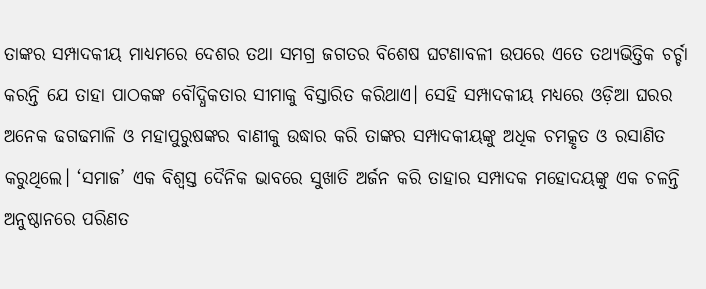ତାଙ୍କର ସମ୍ପାଦକୀୟ ମାଧ୍ୟମରେ ଦେଶର ତଥା ସମଗ୍ର ଜଗତର ବିଶେଷ ଘଟଣାବଳୀ ଉପରେ ଏତେ ତଥ୍ୟଭିତ୍ତିକ ଚର୍ଚ୍ଚା କରନ୍ତି ଯେ ତାହା ପାଠକଙ୍କ ବୌଦ୍ଧିକତାର ସୀମାକୁ ବିସ୍ତାରିତ କରିଥାଏ। ସେହି ସମ୍ପାଦକୀୟ ମଧ୍ୟରେ ଓଡ଼ିଆ ଘରର ଅନେକ ଢଗଢମାଳି ଓ ମହାପୁରୁଷଙ୍କର ବାଣୀକୁ ଉଦ୍ଧାର କରି ତାଙ୍କର ସମ୍ପାଦକୀୟଙ୍କୁ ଅଧିକ ଚମତ୍କୃତ ଓ ରସାଣିତ କରୁଥିଲେ। ‘ସମାଜ’ ଏକ ବିଶ୍ବସ୍ତ ଦୈନିକ ଭାବରେ ସୁଖାତି ଅର୍ଜନ କରି ତାହାର ସମ୍ପାଦକ ମହୋଦୟଙ୍କୁ ଏକ ଚଳନ୍ତି ଅନୁଷ୍ଠାନରେ ପରିଣତ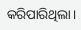କରିପାରିଥିଲା।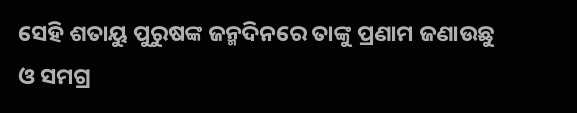ସେହି ଶତାୟୁ ପୁରୁଷଙ୍କ ଜନ୍ମଦିନରେ ତାଙ୍କୁ ପ୍ରଣାମ ଜଣାଉଛୁ ଓ ସମଗ୍ର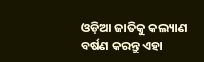ଓଡ଼ିଆ ଜାତିକୁ କଲ୍ୟାଣ ବର୍ଷଣ କରନ୍ତୁ ଏହା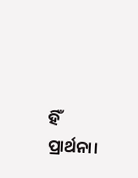ହିଁ ପ୍ରାର୍ଥନା।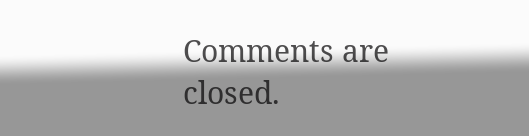Comments are closed.